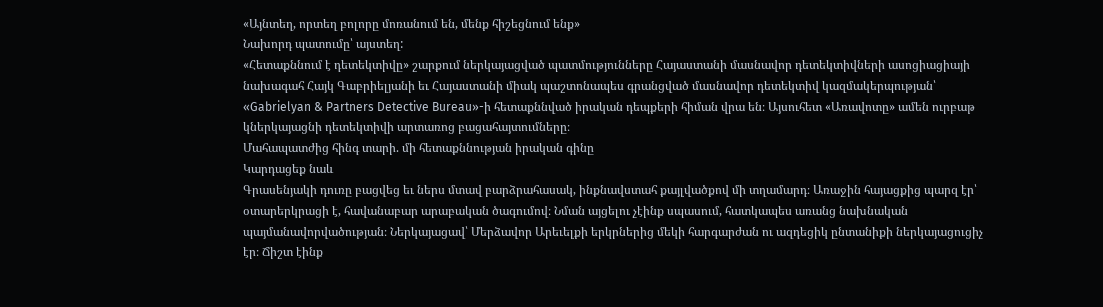«Այնտեղ, որտեղ բոլորը մոռանում են, մենք հիշեցնում ենք»
Նախորդ պատումը՝ այստեղ:
«Հետաքննում է դետեկտիվը» շարքում ներկայացված պատմությունները Հայաստանի մասնավոր դետեկտիվների ասոցիացիայի նախագահ Հայկ Գաբրիելյանի եւ Հայաստանի միակ պաշտոնապես գրանցված մասնավոր դետեկտիվ կազմակերպության՝ «Gabrielyan & Partners Detective Bureau»-ի հետաքննված իրական դեպքերի հիման վրա են։ Այսուհետ «Առավոտը» ամեն ուրբաթ կներկայացնի դետեկտիվի արտառոց բացահայտումները։
Մահապատժից հինգ տարի. մի հետաքննության իրական գինը
Կարդացեք նաև
Գրասենյակի դուռը բացվեց եւ ներս մտավ բարձրահասակ, ինքնավստահ քայլվածքով մի տղամարդ։ Առաջին հայացքից պարզ էր՝ օտարերկրացի է, հավանաբար արաբական ծագումով։ Նման այցելու չէինք սպասում, հատկապես առանց նախնական պայմանավորվածության։ Ներկայացավ՝ Մերձավոր Արեւելքի երկրներից մեկի հարգարժան ու ազդեցիկ ընտանիքի ներկայացուցիչ էր։ Ճիշտ էինք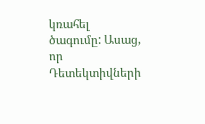կռահել ծագումը: Ասաց, որ Դետեկտիվների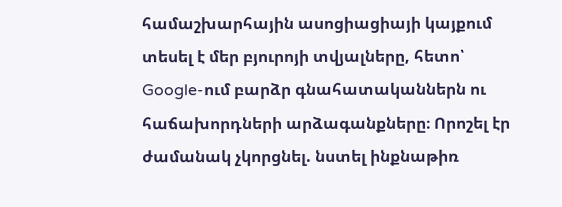համաշխարհային ասոցիացիայի կայքում տեսել է մեր բյուրոյի տվյալները, հետո՝ Google-ում բարձր գնահատականներն ու հաճախորդների արձագանքները։ Որոշել էր ժամանակ չկորցնել. նստել ինքնաթիռ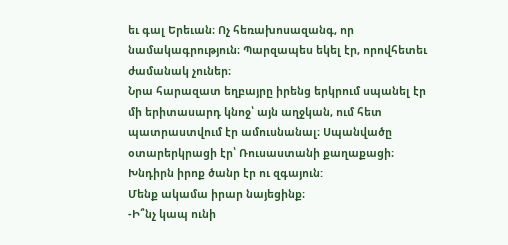եւ գալ Երեւան։ Ոչ հեռախոսազանգ, որ նամակագրություն։ Պարզապես եկել էր, որովհետեւ ժամանակ չուներ։
Նրա հարազատ եղբայրը իրենց երկրում սպանել էր մի երիտասարդ կնոջ՝ այն աղջկան, ում հետ պատրաստվում էր ամուսնանալ։ Սպանվածը օտարերկրացի էր՝ Ռուսաստանի քաղաքացի։ Խնդիրն իրոք ծանր էր ու զգայուն:
Մենք ակամա իրար նայեցինք։
-Ի՞նչ կապ ունի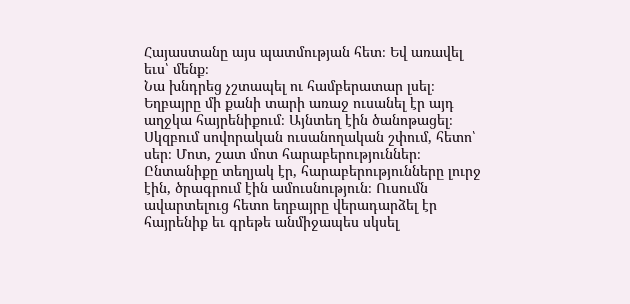Հայաստանը այս պատմության հետ։ Եվ առավել եւս՝ մենք։
Նա խնդրեց չշտապել ու համբերատար լսել։
Եղբայրը մի քանի տարի առաջ ուսանել էր այդ աղջկա հայրենիքում։ Այնտեղ էին ծանոթացել։ Սկզբում սովորական ուսանողական շփում, հետո՝ սեր։ Մոտ, շատ մոտ հարաբերություններ։ Ընտանիքը տեղյակ էր, հարաբերությունները լուրջ էին, ծրագրում էին ամուսնություն։ Ուսումն ավարտելուց հետո եղբայրը վերադարձել էր հայրենիք եւ գրեթե անմիջապես սկսել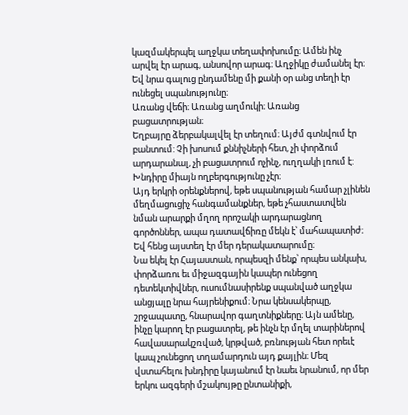կազմակերպել աղջկա տեղափոխումը։ Ամեն ինչ արվել էր արագ, անսովոր արագ։ Աղջիկը ժամանել էր։ Եվ նրա գալուց ընդամենը մի քանի օր անց տեղի էր ունեցել սպանությունը։
Առանց վեճի։ Առանց աղմուկի։ Առանց բացատրության։
Եղբայրը ձերբակալվել էր տեղում։ Այժմ գտնվում էր բանտում: Չի խոսում քննիչների հետ, չի փորձում արդարանալ, չի բացատրում ոչինչ, ուղղակի լռում է: Խնդիրը միայն ողբերգությունը չէր։
Այդ երկրի օրենքներով, եթե սպանության համար չլինեն մեղմացուցիչ հանգամանքներ, եթե չհաստատվեն նման արարքի մղող որոշակի արդարացնող գործոններ, ապա դատավճիռը մեկն է՝ մահապատիժ։ Եվ հենց այստեղ էր մեր դերակատարումը։
Նա եկել էր Հայաստան, որպեսզի մենք՝ որպես անկախ, փորձառու եւ միջազգային կապեր ունեցող դետեկտիվներ, ուսումնասիրենք սպանված աղջկա անցյալը նրա հայրենիքում։ Նրա կենսակերպը, շրջապատը, հնարավոր գաղտնիքները։ Այն ամենը, ինչը կարող էր բացատրել, թե ինչն էր մղել տարիներով հավասարակշռված, կրթված, բռնության հետ որեւէ կապ չունեցող տղամարդուն այդ քայլին։ Մեզ վստահելու խնդիրը կայանում էր նաեւ նրանում, որ մեր երկու ազգերի մշակույթը ընտանիքի,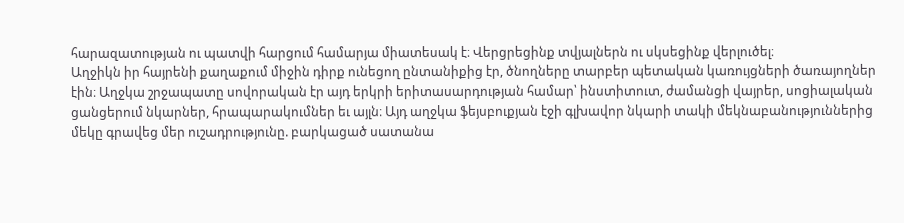հարազատության ու պատվի հարցում համարյա միատեսակ է։ Վերցրեցինք տվյալներն ու սկսեցինք վերլուծել։
Աղջիկն իր հայրենի քաղաքում միջին դիրք ունեցող ընտանիքից էր, ծնողները տարբեր պետական կառույցների ծառայողներ էին։ Աղջկա շրջապատը սովորական էր այդ երկրի երիտասարդության համար՝ ինստիտուտ, ժամանցի վայրեր, սոցիալական ցանցերում նկարներ, հրապարակումներ եւ այլն։ Այդ աղջկա ֆեյսբուքյան էջի գլխավոր նկարի տակի մեկնաբանություններից մեկը գրավեց մեր ուշադրությունը. բարկացած սատանա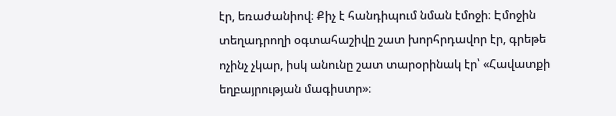էր, եռաժանիով։ Քիչ է հանդիպում նման էմոջի։ Էմոջին տեղադրողի օգտահաշիվը շատ խորհրդավոր էր, գրեթե ոչինչ չկար, իսկ անունը շատ տարօրինակ էր՝ «Հավատքի եղբայրության մագիստր»։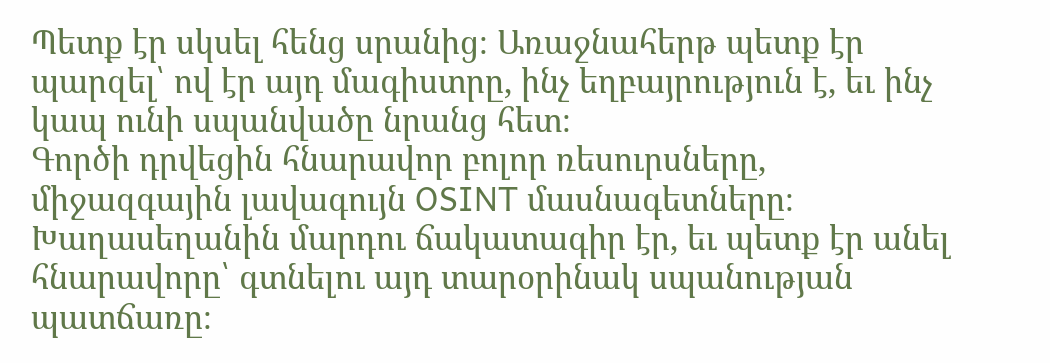Պետք էր սկսել հենց սրանից։ Առաջնահերթ պետք էր պարզել՝ ով էր այդ մագիստրը, ինչ եղբայրություն է, եւ ինչ կապ ունի սպանվածը նրանց հետ։
Գործի դրվեցին հնարավոր բոլոր ռեսուրսները, միջազգային լավագույն OSINT մասնագետները։ Խաղասեղանին մարդու ճակատագիր էր, եւ պետք էր անել հնարավորը՝ գտնելու այդ տարօրինակ սպանության պատճառը։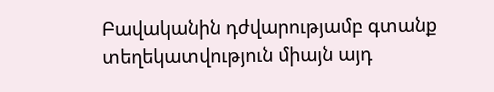Բավականին դժվարությամբ գտանք տեղեկատվություն միայն այդ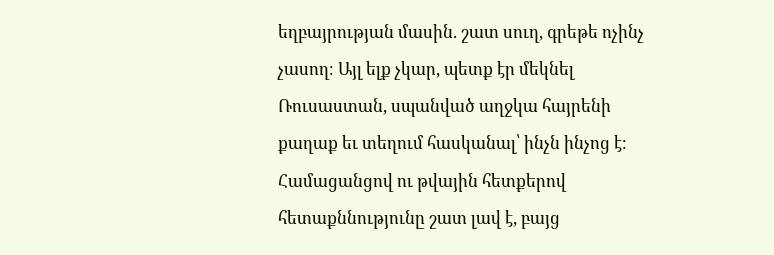եղբայրության մասին. շատ սուղ, գրեթե ոչինչ չասող։ Այլ ելք չկար, պետք էր մեկնել Ռուսաստան, սպանված աղջկա հայրենի քաղաք եւ տեղում հասկանալ՝ ինչն ինչոց է։ Համացանցով ու թվային հետքերով հետաքննությունը շատ լավ է, բայց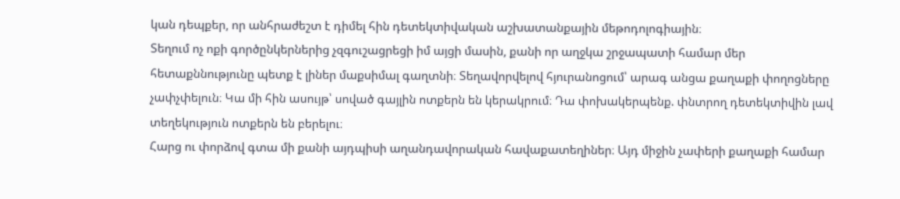կան դեպքեր, որ անհրաժեշտ է դիմել հին դետեկտիվական աշխատանքային մեթոդոլոգիային։
Տեղում ոչ ոքի գործընկերներից չզգուշացրեցի իմ այցի մասին, քանի որ աղջկա շրջապատի համար մեր հետաքննությունը պետք է լիներ մաքսիմալ գաղտնի։ Տեղավորվելով հյուրանոցում՝ արագ անցա քաղաքի փողոցները չափչփելուն։ Կա մի հին ասույթ՝ սոված գայլին ոտքերն են կերակրում։ Դա փոխակերպենք. փնտրող դետեկտիվին լավ տեղեկություն ոտքերն են բերելու։
Հարց ու փորձով գտա մի քանի այդպիսի աղանդավորական հավաքատեղիներ։ Այդ միջին չափերի քաղաքի համար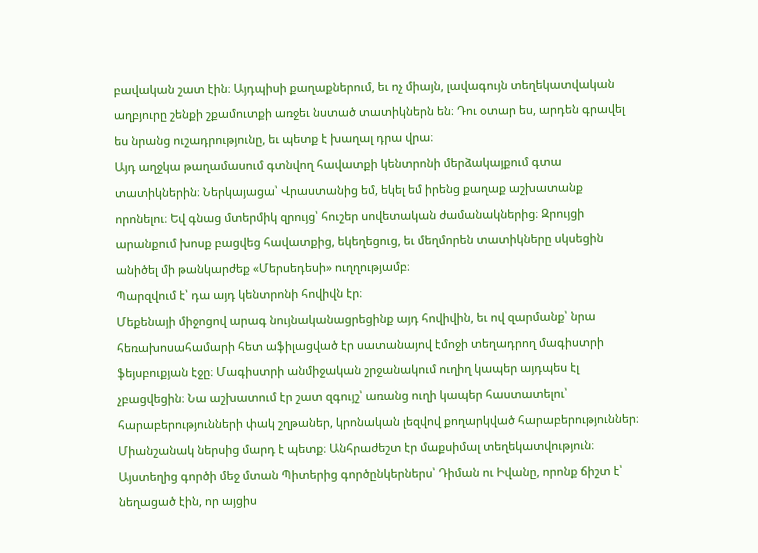բավական շատ էին։ Այդպիսի քաղաքներում, եւ ոչ միայն, լավագույն տեղեկատվական աղբյուրը շենքի շքամուտքի առջեւ նստած տատիկներն են։ Դու օտար ես, արդեն գրավել ես նրանց ուշադրությունը, եւ պետք է խաղալ դրա վրա։
Այդ աղջկա թաղամասում գտնվող հավատքի կենտրոնի մերձակայքում գտա տատիկներին։ Ներկայացա՝ Վրաստանից եմ, եկել եմ իրենց քաղաք աշխատանք որոնելու։ Եվ գնաց մտերմիկ զրույց՝ հուշեր սովետական ժամանակներից։ Զրույցի արանքում խոսք բացվեց հավատքից, եկեղեցուց, եւ մեղմորեն տատիկները սկսեցին անիծել մի թանկարժեք «Մերսեդեսի» ուղղությամբ։
Պարզվում է՝ դա այդ կենտրոնի հովիվն էր։
Մեքենայի միջոցով արագ նույնականացրեցինք այդ հովիվին, եւ ով զարմանք՝ նրա հեռախոսահամարի հետ աֆիլացված էր սատանայով էմոջի տեղադրող մագիստրի ֆեյսբուքյան էջը։ Մագիստրի անմիջական շրջանակում ուղիղ կապեր այդպես էլ չբացվեցին։ Նա աշխատում էր շատ զգույշ՝ առանց ուղի կապեր հաստատելու՝ հարաբերությունների փակ շղթաներ, կրոնական լեզվով քողարկված հարաբերություններ։ Միանշանակ ներսից մարդ է պետք։ Անհրաժեշտ էր մաքսիմալ տեղեկատվություն։ Այստեղից գործի մեջ մտան Պիտերից գործընկերներս՝ Դիման ու Իվանը, որոնք ճիշտ է՝ նեղացած էին, որ այցիս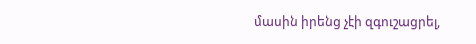մասին իրենց չէի զգուշացրել,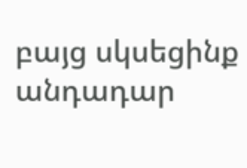բայց սկսեցինք անդադար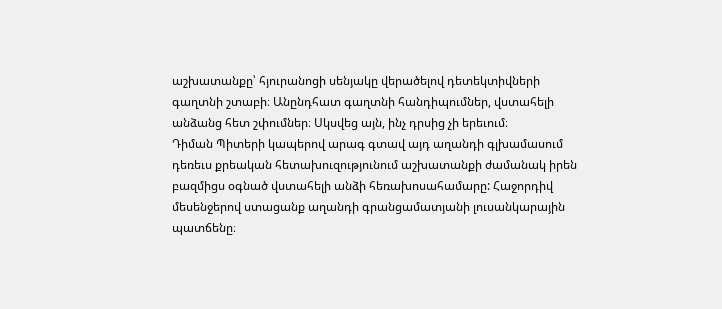աշխատանքը՝ հյուրանոցի սենյակը վերածելով դետեկտիվների գաղտնի շտաբի։ Անընդհատ գաղտնի հանդիպումներ, վստահելի անձանց հետ շփումներ։ Սկսվեց այն, ինչ դրսից չի երեւում։
Դիման Պիտերի կապերով արագ գտավ այդ աղանդի գլխամասում դեռեւս քրեական հետախուզությունում աշխատանքի ժամանակ իրեն բազմիցս օգնած վստահելի անձի հեռախոսահամարը: Հաջորդիվ մեսենջերով ստացանք աղանդի գրանցամատյանի լուսանկարային պատճենը։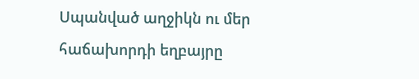Սպանված աղջիկն ու մեր հաճախորդի եղբայրը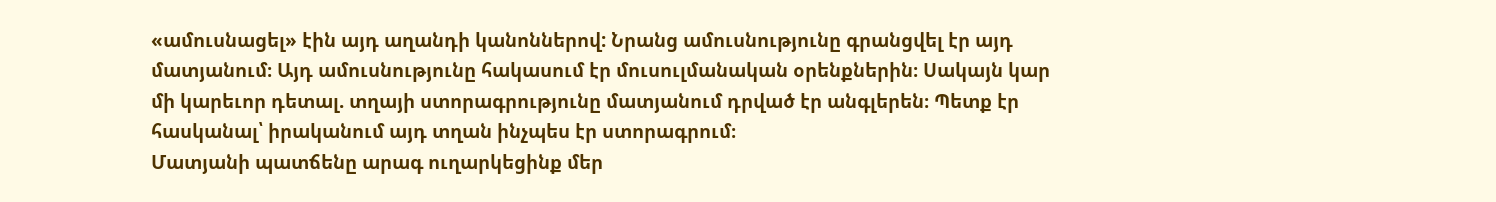«ամուսնացել» էին այդ աղանդի կանոններով: Նրանց ամուսնությունը գրանցվել էր այդ մատյանում։ Այդ ամուսնությունը հակասում էր մուսուլմանական օրենքներին։ Սակայն կար մի կարեւոր դետալ. տղայի ստորագրությունը մատյանում դրված էր անգլերեն։ Պետք էր հասկանալ՝ իրականում այդ տղան ինչպես էր ստորագրում։
Մատյանի պատճենը արագ ուղարկեցինք մեր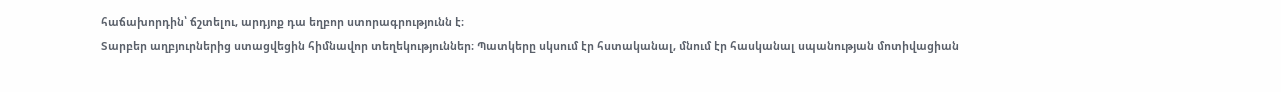հաճախորդին՝ ճշտելու, արդյոք դա եղբոր ստորագրությունն է։
Տարբեր աղբյուրներից ստացվեցին հիմնավոր տեղեկություններ։ Պատկերը սկսում էր հստականալ, մնում էր հասկանալ սպանության մոտիվացիան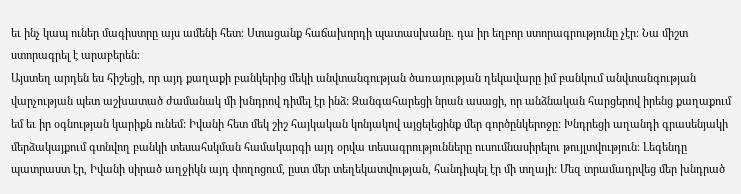եւ ինչ կապ ուներ մագիստրը այս ամենի հետ։ Ստացանք հաճախորդի պատասխանը. դա իր եղբոր ստորագրությունը չէր։ Նա միշտ ստորագրել է արաբերեն։
Այստեղ արդեն ես հիշեցի, որ այդ քաղաքի բանկերից մեկի անվտանգության ծառայության ղեկավարը իմ բանկում անվտանգության վարչության պետ աշխատած ժամանակ մի խնդրով դիմել էր ինձ: Զանգահարեցի նրան ասացի, որ անձնական հարցերով իրենց քաղաքում եմ եւ իր օգնության կարիքն ունեմ: Իվանի հետ մեկ շիշ հայկական կոնյակով այցելեցինք մեր գործընկերոջը: Խնդրեցի աղանդի գրասենյակի մերձակայքում գտնվող բանկի տեսահսկման համակարգի այդ օրվա տեսագրությունները ուսումնասիրելու թույլտվություն։ Լեգենդը պատրաստ էր, Իվանի սիրած աղջիկն այդ փողոցում, ըստ մեր տեղեկատվության, հանդիպել էր մի տղայի: Մեզ տրամադրվեց մեր խնդրած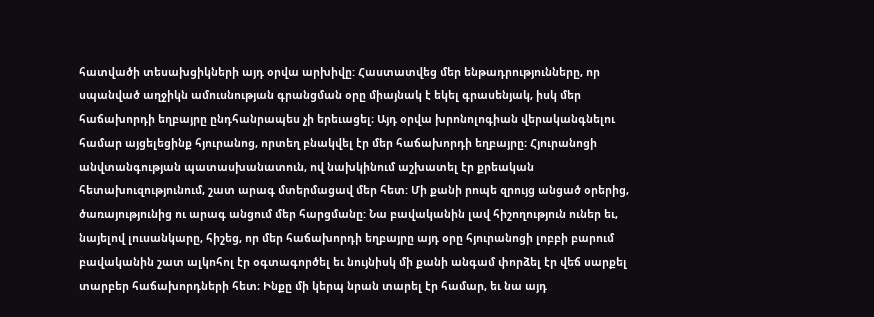հատվածի տեսախցիկների այդ օրվա արխիվը: Հաստատվեց մեր ենթադրությունները, որ սպանված աղջիկն ամուսնության գրանցման օրը միայնակ է եկել գրասենյակ, իսկ մեր հաճախորդի եղբայրը ընդհանրապես չի երեւացել։ Այդ օրվա խրոնոլոգիան վերականգնելու համար այցելեցինք հյուրանոց, որտեղ բնակվել էր մեր հաճախորդի եղբայրը։ Հյուրանոցի անվտանգության պատասխանատուն, ով նախկինում աշխատել էր քրեական հետախուզությունում, շատ արագ մտերմացավ մեր հետ: Մի քանի րոպե զրույց անցած օրերից, ծառայությունից ու արագ անցում մեր հարցմանը: Նա բավականին լավ հիշողություն ուներ եւ, նայելով լուսանկարը, հիշեց, որ մեր հաճախորդի եղբայրը այդ օրը հյուրանոցի լոբբի բարում բավականին շատ ալկոհոլ էր օգտագործել եւ նույնիսկ մի քանի անգամ փորձել էր վեճ սարքել տարբեր հաճախորդների հետ։ Ինքը մի կերպ նրան տարել էր համար, եւ նա այդ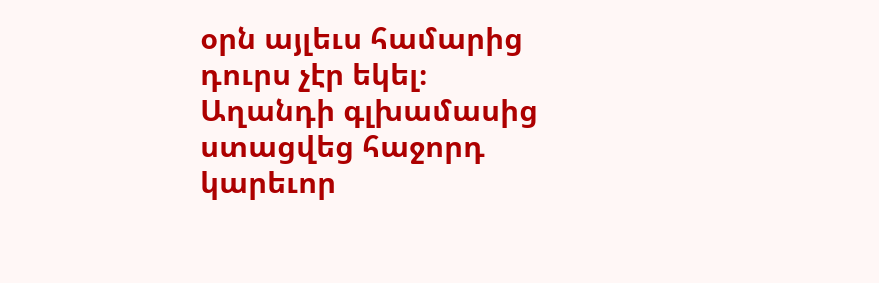օրն այլեւս համարից դուրս չէր եկել։
Աղանդի գլխամասից ստացվեց հաջորդ կարեւոր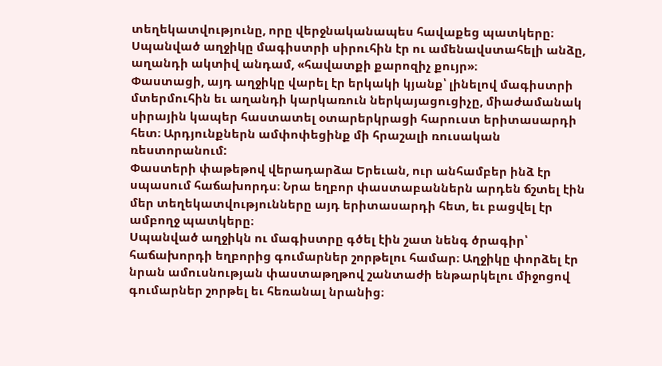տեղեկատվությունը, որը վերջնականապես հավաքեց պատկերը։ Սպանված աղջիկը մագիստրի սիրուհին էր ու ամենավստահելի անձը, աղանդի ակտիվ անդամ, «հավատքի քարոզիչ քույր»։
Փաստացի, այդ աղջիկը վարել էր երկակի կյանք՝ լինելով մագիստրի մտերմուհին եւ աղանդի կարկառուն ներկայացուցիչը, միաժամանակ սիրային կապեր հաստատել օտարերկրացի հարուստ երիտասարդի հետ։ Արդյունքներն ամփոփեցինք մի հրաշալի ռուսական ռեստորանում:
Փաստերի փաթեթով վերադարձա Երեւան, ուր անհամբեր ինձ էր սպասում հաճախորդս։ Նրա եղբոր փաստաբաններն արդեն ճշտել էին մեր տեղեկատվությունները այդ երիտասարդի հետ, եւ բացվել էր ամբողջ պատկերը։
Սպանված աղջիկն ու մագիստրը գծել էին շատ նենգ ծրագիր՝ հաճախորդի եղբորից գումարներ շորթելու համար։ Աղջիկը փորձել էր նրան ամուսնության փաստաթղթով շանտաժի ենթարկելու միջոցով գումարներ շորթել եւ հեռանալ նրանից։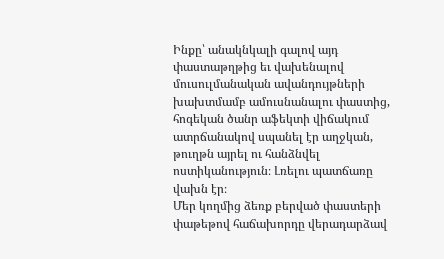Ինքը՝ անակնկալի գալով այդ փաստաթղթից եւ վախենալով մուսուլմանական ավանդույթների խախտմամբ ամուսնանալու փաստից, հոգեկան ծանր աֆեկտի վիճակում ատրճանակով սպանել էր աղջկան, թուղթն այրել ու հանձնվել ոստիկանություն։ Լռելու պատճառը վախն էր։
Մեր կողմից ձեռք բերված փաստերի փաթեթով հաճախորդը վերադարձավ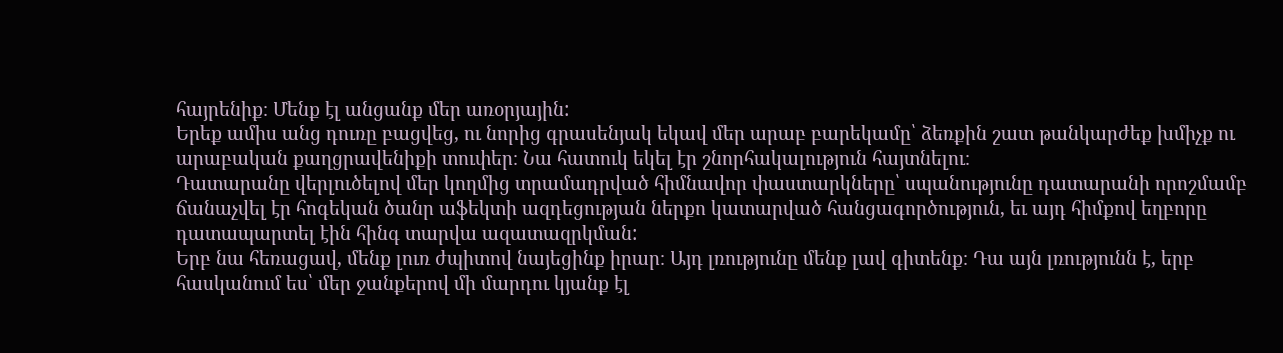հայրենիք։ Մենք էլ անցանք մեր առօրյային:
Երեք ամիս անց դուռը բացվեց, ու նորից գրասենյակ եկավ մեր արաբ բարեկամը՝ ձեռքին շատ թանկարժեք խմիչք ու արաբական քաղցրավենիքի տուփեր։ Նա հատուկ եկել էր շնորհակալություն հայտնելու։
Դատարանը վերլուծելով մեր կողմից տրամադրված հիմնավոր փաստարկները՝ սպանությունը դատարանի որոշմամբ ճանաչվել էր հոգեկան ծանր աֆեկտի ազդեցության ներքո կատարված հանցագործություն, եւ այդ հիմքով եղբորը դատապարտել էին հինգ տարվա ազատազրկման:
Երբ նա հեռացավ, մենք լուռ ժպիտով նայեցինք իրար։ Այդ լռությունը մենք լավ գիտենք։ Դա այն լռությունն է, երբ հասկանում ես՝ մեր ջանքերով մի մարդու կյանք էլ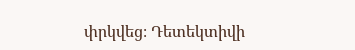փրկվեց։ Դետեկտիվի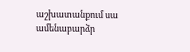աշխատանքում սա ամենաբարձր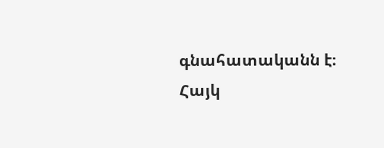գնահատականն է։
Հայկ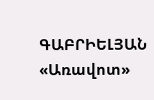ԳԱԲՐԻԵԼՅԱՆ
«Առավոտ»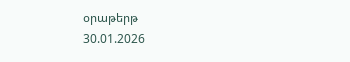օրաթերթ
30.01.2026